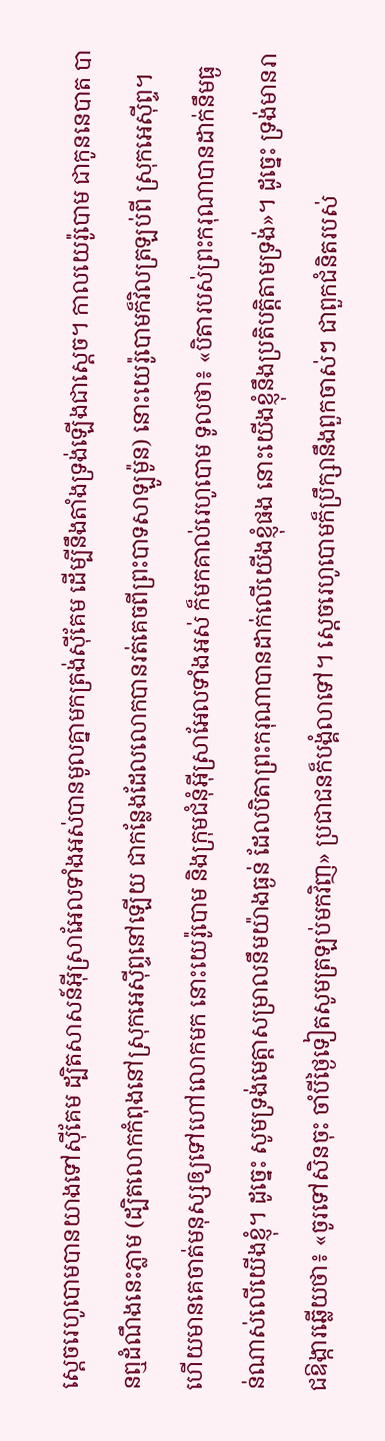ស្ដេចរេហូបោមបានយាងទៅស៊ីគែម ដ្បិតសាសន៍អ៊ីស្រាអែលទាំងអស់បានមូលគ្នាមកត្រង់ស៊ីគែម ដើម្បីនឹងតាំងទ្រង់ឡើងជាស្តេច។ កាលយេរ៉ូបោម ជាកូននេបាត បានឮដំណឹងនេះភ្លាម (ដ្បិតលោកកំពុងនៅស្រុកអេស៊ីព្ទនៅឡើយ ជាកន្លែងដែលលោកបានរត់គេចពីព្រះបាទសាឡូម៉ូន) នោះយេរ៉ូបោមក៏វិលត្រឡប់ពី ស្រុកអេស៊ីព្ទ។ ហើយមានគេចាត់មនុស្សឲ្យទៅហៅលោកមក នោះយេរ៉ូបោម និងក្រុមជំនុំអ៊ីស្រាអែលទាំងអស់ ក៏មកគាល់រេហូបោម ទូលថា៖ «បិតារបស់ព្រះករុណាបានដាក់នឹមធ្ងន់ណាស់លើយើងខ្ញុំ។ ដូច្នេះ សូមទ្រង់មេត្តាសម្រាលនឹមយ៉ាងធ្ងន់ ដែលបិតាព្រះករុណាបានដាក់លើយើងខ្ញុំផង នោះយើងខ្ញុំនឹងប្រតិបត្តិតាមទ្រង់»។ ដូច្នេះ ទ្រង់មានរាជឱង្ការឆ្លើយថា៖ «ចូរទៅសិនចុះ ចាំបីថ្ងៃទៀតសូមត្រឡប់មកវិញ» ប្រជាជនក៏បង្គំលាទៅ។ ស្តេចរេហូបោមក៏ប្រឹក្សានឹងពួកចាស់ៗ ជាពួកជំនិតរបស់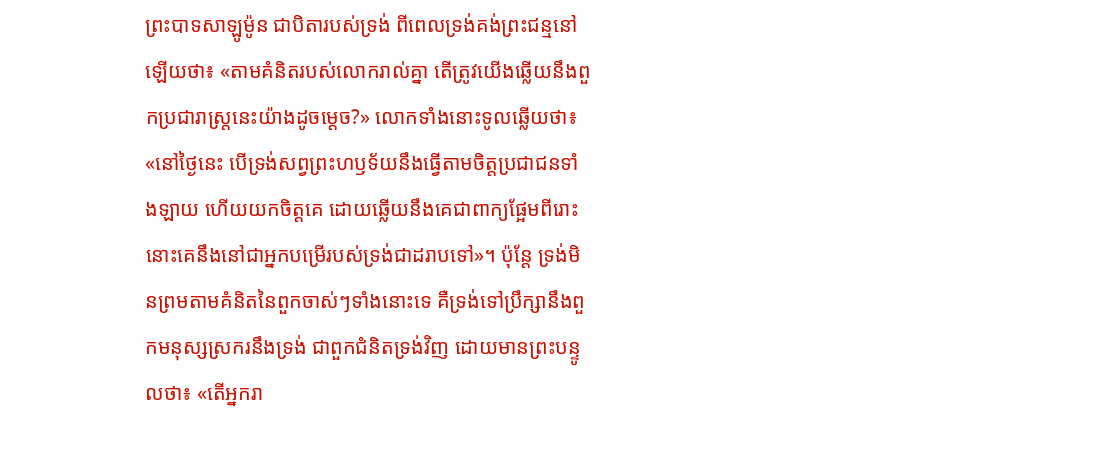ព្រះបាទសាឡូម៉ូន ជាបិតារបស់ទ្រង់ ពីពេលទ្រង់គង់ព្រះជន្មនៅឡើយថា៖ «តាមគំនិតរបស់លោករាល់គ្នា តើត្រូវយើងឆ្លើយនឹងពួកប្រជារាស្ត្រនេះយ៉ាងដូចម្តេច?» លោកទាំងនោះទូលឆ្លើយថា៖ «នៅថ្ងៃនេះ បើទ្រង់សព្វព្រះហឫទ័យនឹងធ្វើតាមចិត្តប្រជាជនទាំងឡាយ ហើយយកចិត្តគេ ដោយឆ្លើយនឹងគេជាពាក្យផ្អែមពីរោះ នោះគេនឹងនៅជាអ្នកបម្រើរបស់ទ្រង់ជាដរាបទៅ»។ ប៉ុន្តែ ទ្រង់មិនព្រមតាមគំនិតនៃពួកចាស់ៗទាំងនោះទេ គឺទ្រង់ទៅប្រឹក្សានឹងពួកមនុស្សស្រករនឹងទ្រង់ ជាពួកជំនិតទ្រង់វិញ ដោយមានព្រះបន្ទូលថា៖ «តើអ្នករា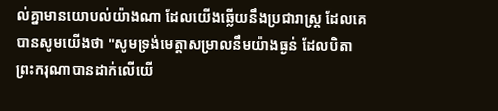ល់គ្នាមានយោបល់យ៉ាងណា ដែលយើងឆ្លើយនឹងប្រជារាស្ត្រ ដែលគេបានសូមយើងថា "សូមទ្រង់មេត្តាសម្រាលនឹមយ៉ាងធ្ងន់ ដែលបិតាព្រះករុណាបានដាក់លើយើ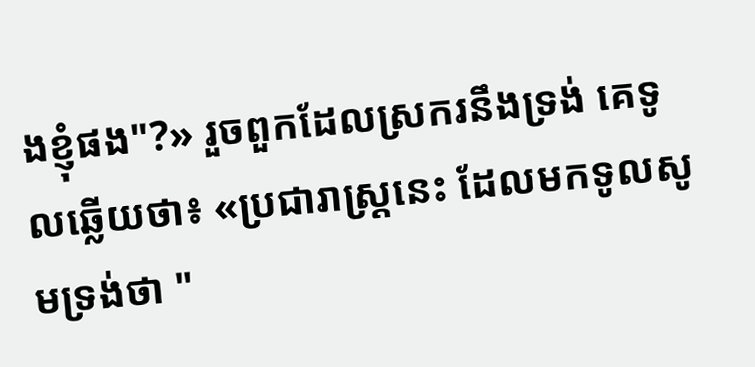ងខ្ញុំផង"?» រួចពួកដែលស្រករនឹងទ្រង់ គេទូលឆ្លើយថា៖ «ប្រជារាស្ត្រនេះ ដែលមកទូលសូមទ្រង់ថា "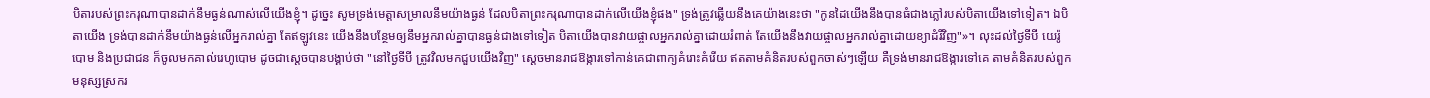បិតារបស់ព្រះករុណាបានដាក់នឹមធ្ងន់ណាស់លើយើងខ្ញុំ។ ដូច្នេះ សូមទ្រង់មេត្តាសម្រាលនឹមយ៉ាងធ្ងន់ ដែលបិតាព្រះករុណាបានដាក់លើយើងខ្ញុំផង" ទ្រង់ត្រូវឆ្លើយនឹងគេយ៉ាងនេះថា "កូនដៃយើងនឹងបានធំជាងភ្លៅរបស់បិតាយើងទៅទៀត។ ឯបិតាយើង ទ្រង់បានដាក់នឹមយ៉ាងធ្ងន់លើអ្នករាល់គ្នា តែឥឡូវនេះ យើងនឹងបន្ថែមឲ្យនឹមអ្នករាល់គ្នាបានធ្ងន់ជាងទៅទៀត បិតាយើងបានវាយផ្ចាលអ្នករាល់គ្នាដោយរំពាត់ តែយើងនឹងវាយផ្ចាលអ្នករាល់គ្នាដោយខ្យាដំរីវិញ"»។ លុះដល់ថ្ងៃទីបី យេរ៉ូបោម និងប្រជាជន ក៏ចូលមកគាល់រេហូបោម ដូចជាស្តេចបានបង្គាប់ថា "នៅថ្ងៃទីបី ត្រូវវិលមកជួបយើងវិញ" ស្ដេចមានរាជឱង្ការទៅកាន់គេជាពាក្យគំរោះគំរើយ ឥតតាមគំនិតរបស់ពួកចាស់ៗឡើយ គឺទ្រង់មានរាជឱង្ការទៅគេ តាមគំនិតរបស់ពួកមនុស្សស្រករ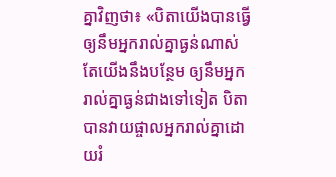គ្នាវិញថា៖ «បិតាយើងបានធ្វើឲ្យនឹមអ្នករាល់គ្នាធ្ងន់ណាស់ តែយើងនឹងបន្ថែម ឲ្យនឹមអ្នករាល់គ្នាធ្ងន់ជាងទៅទៀត បិតាបានវាយផ្ចាលអ្នករាល់គ្នាដោយរំ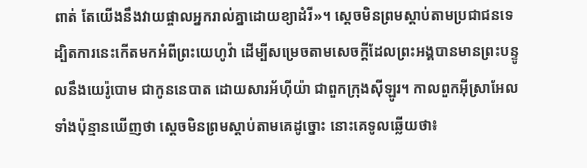ពាត់ តែយើងនឹងវាយផ្ចាលអ្នករាល់គ្នាដោយខ្យាដំរី»។ ស្ដេចមិនព្រមស្តាប់តាមប្រជាជនទេ ដ្បិតការនេះកើតមកអំពីព្រះយេហូវ៉ា ដើម្បីសម្រេចតាមសេចក្ដីដែលព្រះអង្គបានមានព្រះបន្ទូលនឹងយេរ៉ូបោម ជាកូននេបាត ដោយសារអ័ហ៊ីយ៉ា ជាពួកក្រុងស៊ីឡូរ។ កាលពួកអ៊ីស្រាអែលទាំងប៉ុន្មានឃើញថា ស្តេចមិនព្រមស្តាប់តាមគេដូច្នោះ នោះគេទូលឆ្លើយថា៖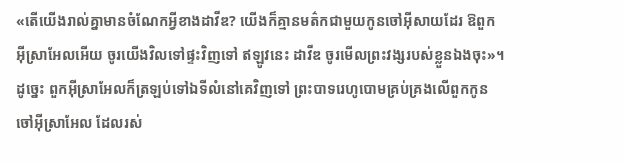«តើយើងរាល់គ្នាមានចំណែកអ្វីខាងដាវីឌ? យើងក៏គ្មានមត៌កជាមួយកូនចៅអ៊ីសាយដែរ ឱពួកអ៊ីស្រាអែលអើយ ចូរយើងវិលទៅផ្ទះវិញទៅ ឥឡូវនេះ ដាវីឌ ចូរមើលព្រះវង្សរបស់ខ្លួនឯងចុះ»។ ដូច្នេះ ពួកអ៊ីស្រាអែលក៏ត្រឡប់ទៅឯទីលំនៅគេវិញទៅ ព្រះបាទរេហូបោមគ្រប់គ្រងលើពួកកូនចៅអ៊ីស្រាអែល ដែលរស់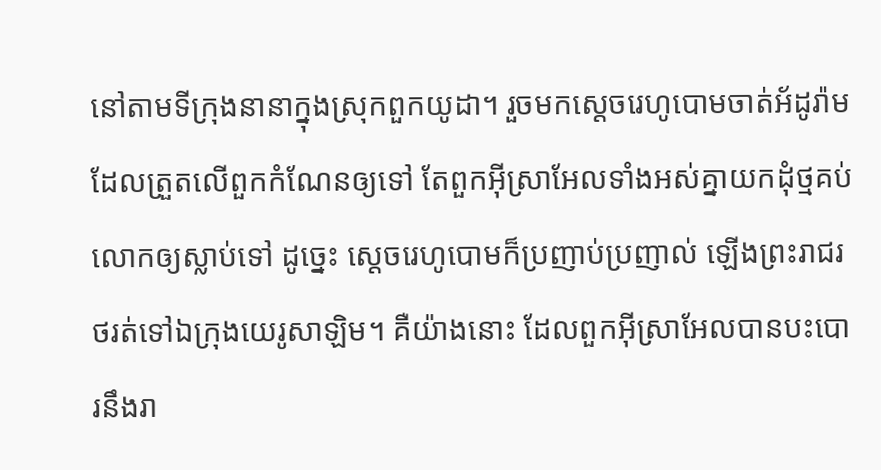នៅតាមទីក្រុងនានាក្នុងស្រុកពួកយូដា។ រួចមកស្តេចរេហូបោមចាត់អ័ដូរ៉ាម ដែលត្រួតលើពួកកំណែនឲ្យទៅ តែពួកអ៊ីស្រាអែលទាំងអស់គ្នាយកដុំថ្មគប់លោកឲ្យស្លាប់ទៅ ដូច្នេះ ស្តេចរេហូបោមក៏ប្រញាប់ប្រញាល់ ឡើងព្រះរាជរថរត់ទៅឯក្រុងយេរូសាឡិម។ គឺយ៉ាងនោះ ដែលពួកអ៊ីស្រាអែលបានបះបោរនឹងរា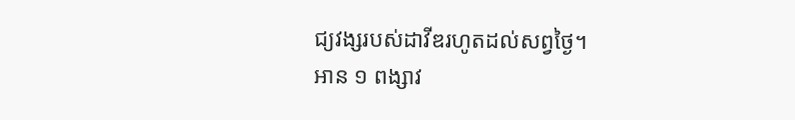ជ្យវង្សរបស់ដាវីឌរហូតដល់សព្វថ្ងៃ។
អាន ១ ពង្សាវ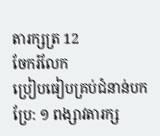តារក្សត្រ 12
ចែករំលែក
ប្រៀបធៀបគ្រប់ជំនាន់បកប្រែ: ១ ពង្សាវតារក្ស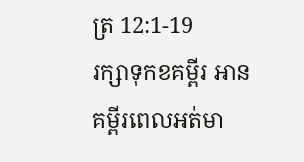ត្រ 12:1-19
រក្សាទុកខគម្ពីរ អានគម្ពីរពេលអត់មា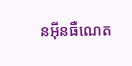នអ៊ីនធឺណេត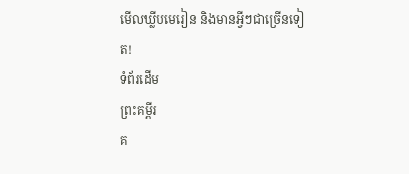មើលឃ្លីបមេរៀន និងមានអ្វីៗជាច្រើនទៀត!
ទំព័រដើម
ព្រះគម្ពីរ
គ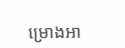ម្រោងអា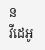ន
វីដេអូ